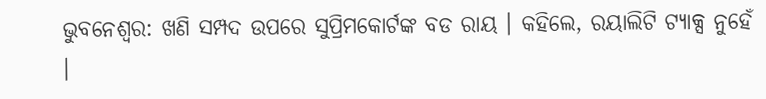ଭୁବନେଶ୍ବର: ଖଣି ସମ୍ପଦ ଉପରେ ସୁପ୍ରିମକୋର୍ଟଙ୍କ ବଡ ରାୟ । କହିଲେ, ରୟାଲିଟି ଟ୍ୟାକ୍ସ ନୁହେଁ ।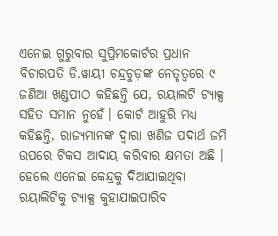ଏନେଇ ଗୁରୁବାର ସୁପ୍ରିମକୋର୍ଟର ପ୍ରଧାନ ବିଚାରପତି ଡି.ୱାୟୀ ଚନ୍ଦ୍ରଚୁଡ଼ଙ୍କ ନେତୃତ୍ୱରେ ୯ ଜଣିଆ ଖଣ୍ଡପୀଠ କହିଛନ୍ତି ଯେ, ରୟାଲଟି ଟ୍ୟାକ୍ସ ସହିତ ସମାନ ନୁହେଁ। କୋର୍ଟ ଆହୁରି ମଧ୍ୟ କହିଛନ୍ତି, ରାଜ୍ୟମାନଙ୍କ ଦ୍ବାରା ଖଣିଜ ପଦାର୍ଥ ଜମି ଉପରେ ଟିକସ ଆଦାୟ କରିବାର କ୍ଷମତା ଅଛି । ହେଲେ ଏନେଇ କେନ୍ଦ୍ରକୁ ଦିଆଯାଇଥିବା ରୟାଲିଟିକୁ ଟ୍ୟାକ୍ସ କୁହାଯାଇପାରିବ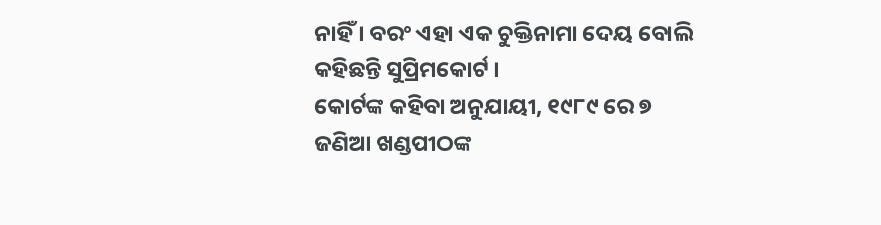ନାହିଁ । ବରଂ ଏହା ଏକ ଚୁକ୍ତିନାମା ଦେୟ ବୋଲି କହିଛନ୍ତି ସୁପ୍ରିମକୋର୍ଟ ।
କୋର୍ଟଙ୍କ କହିବା ଅନୁଯାୟୀ, ୧୯୮୯ ରେ ୭ ଜଣିଆ ଖଣ୍ଡପୀଠଙ୍କ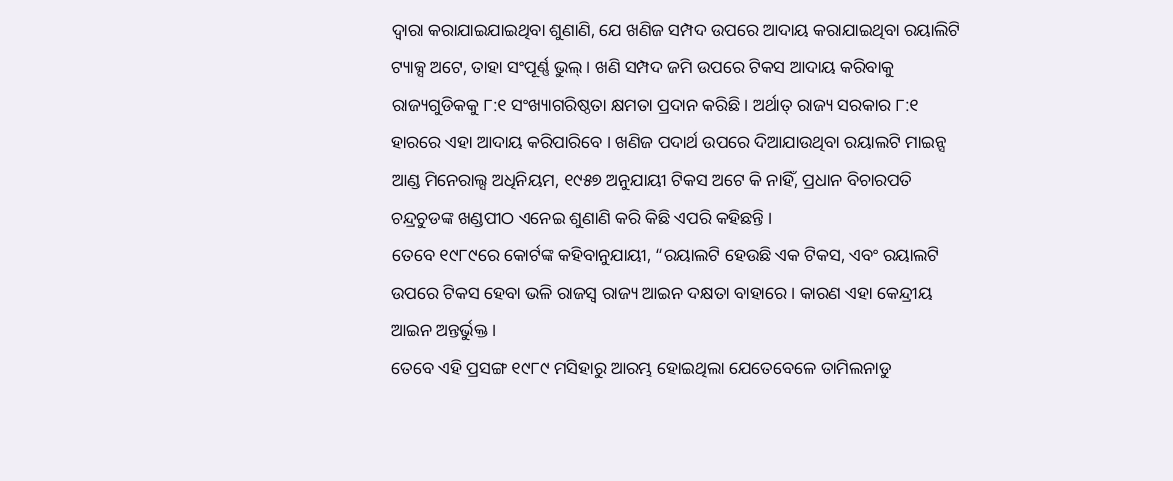ଦ୍ବାରା କରାଯାଇଯାଇଥିବା ଶୁଣାଣି, ଯେ ଖଣିଜ ସମ୍ପଦ ଉପରେ ଆଦାୟ କରାଯାଇଥିବା ରୟାଲିଟି ଟ୍ୟାକ୍ସ ଅଟେ, ତାହା ସଂପୂର୍ଣ୍ଣ ଭୁଲ୍ । ଖଣି ସମ୍ପଦ ଜମି ଉପରେ ଟିକସ ଆଦାୟ କରିବାକୁ ରାଜ୍ୟଗୁଡିକକୁ ୮:୧ ସଂଖ୍ୟାଗରିଷ୍ଠତା କ୍ଷମତା ପ୍ରଦାନ କରିଛି । ଅର୍ଥାତ୍ ରାଜ୍ୟ ସରକାର ୮:୧ ହାରରେ ଏହା ଆଦାୟ କରିପାରିବେ । ଖଣିଜ ପଦାର୍ଥ ଉପରେ ଦିଆଯାଉଥିବା ରୟାଲଟି ମାଇନ୍ସ ଆଣ୍ଡ ମିନେରାଲ୍ସ ଅଧିନିୟମ, ୧୯୫୭ ଅନୁଯାୟୀ ଟିକସ ଅଟେ କି ନାହିଁ, ପ୍ରଧାନ ବିଚାରପତି ଚନ୍ଦ୍ରଚୁଡଙ୍କ ଖଣ୍ଡପୀଠ ଏନେଇ ଶୁଣାଣି କରି କିଛି ଏପରି କହିଛନ୍ତି ।
ତେବେ ୧୯୮୯ରେ କୋର୍ଟଙ୍କ କହିବାନୁଯାୟୀ, “ରୟାଲଟି ହେଉଛି ଏକ ଟିକସ, ଏବଂ ରୟାଲଟି ଉପରେ ଟିକସ ହେବା ଭଳି ରାଜସ୍ୱ ରାଜ୍ୟ ଆଇନ ଦକ୍ଷତା ବାହାରେ । କାରଣ ଏହା କେନ୍ଦ୍ରୀୟ ଆଇନ ଅନ୍ତର୍ଭୁକ୍ତ ।
ତେବେ ଏହି ପ୍ରସଙ୍ଗ ୧୯୮୯ ମସିହାରୁ ଆରମ୍ଭ ହୋଇଥିଲା ଯେତେବେଳେ ତାମିଲନାଡୁ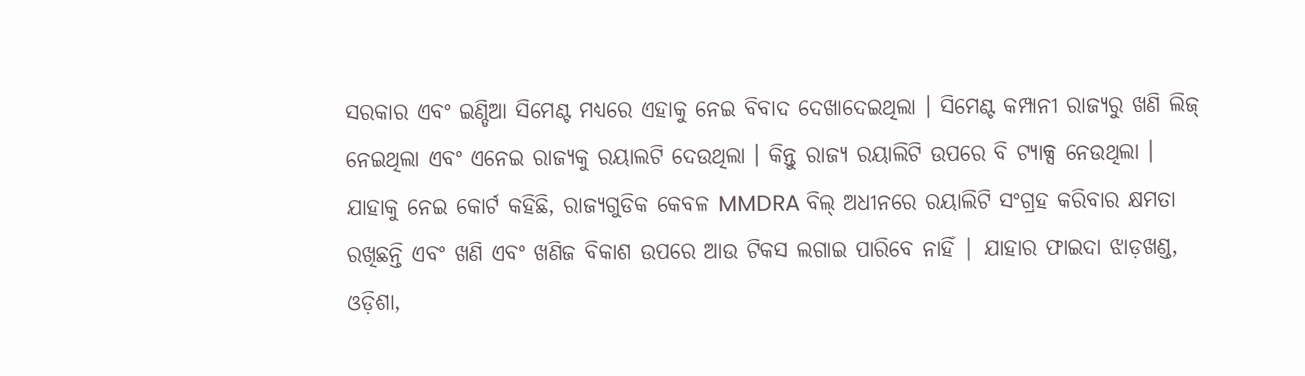ସରକାର ଏବଂ ଇଣ୍ଡିଆ ସିମେଣ୍ଟ ମଧ୍ୟରେ ଏହାକୁ ନେଇ ବିବାଦ ଦେଖାଦେଇଥିଲା । ସିମେଣ୍ଟ କମ୍ପାନୀ ରାଜ୍ୟରୁ ଖଣି ଲିଜ୍ ନେଇଥିଲା ଏବଂ ଏନେଇ ରାଜ୍ୟକୁ ରୟାଲଟି ଦେଉଥିଲା । କିନ୍ତୁ ରାଜ୍ୟ ରୟାଲିଟି ଉପରେ ବି ଟ୍ୟାକ୍ସ ନେଉଥିଲା ।
ଯାହାକୁ ନେଇ କୋର୍ଟ କହିଛି, ରାଜ୍ୟଗୁଡିକ କେବଳ MMDRA ବିଲ୍ ଅଧୀନରେ ରୟାଲିଟି ସଂଗ୍ରହ କରିବାର କ୍ଷମତା ରଖିଛନ୍ତି ଏବଂ ଖଣି ଏବଂ ଖଣିଜ ବିକାଶ ଉପରେ ଆଉ ଟିକସ ଲଗାଇ ପାରିବେ ନାହିଁ | ଯାହାର ଫାଇଦା ଝାଡ଼ଖଣ୍ଡ, ଓଡ଼ିଶା,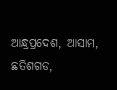ଆନ୍ଧ୍ରପ୍ରଦେଶ, ଆସାମ, ଛତିଶଗଡ,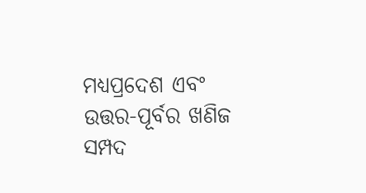ମଧ୍ୟପ୍ରଦେଶ ଏବଂ ଉତ୍ତର-ପୂର୍ବର ଖଣିଜ ସମ୍ପଦ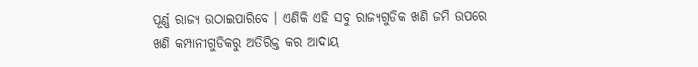ପୂର୍ଣ୍ଣ ରାଜ୍ୟ ଉଠାଇପାରିବେ । ଏଣିକି ଏହି ସବୁ ରାଜ୍ୟଗୁଡିକ ଖଣି ଜମି ଉପରେ ଖଣି କମ୍ପାନୀଗୁଡିକରୁ ଅତିରିକ୍ତ କର ଆଦାୟ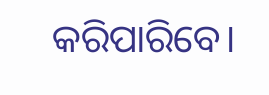କରିପାରିବେ।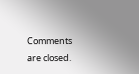Comments are closed.